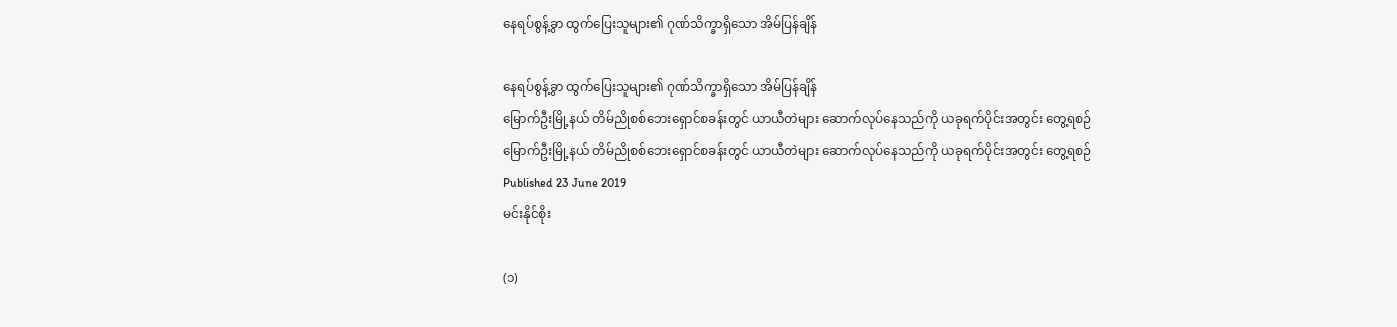နေရပ်စွန့်ခွာ ထွက်ပြေးသူများ၏ ဂုဏ်သိက္ခာရှိသော အိမ်ပြန်ချိန်

နေရပ်စွန့်ခွာ ထွက်ပြေးသူများ၏ ဂုဏ်သိက္ခာရှိသော အိမ်ပြန်ချိန်
မြောက်ဦးမြို့နယ် တိမ်ညိုစစ်ဘေးရှောင်စခန်းတွင် ယာယီတဲများ ဆောက်လုပ်နေသည်ကို ယခုရက်ပိုင်းအတွင်း တွေ့ရစဉ်
မြောက်ဦးမြို့နယ် တိမ်ညိုစစ်ဘေးရှောင်စခန်းတွင် ယာယီတဲများ ဆောက်လုပ်နေသည်ကို ယခုရက်ပိုင်းအတွင်း တွေ့ရစဉ်
Published 23 June 2019
မင်းနိုင်စိုး

(၁)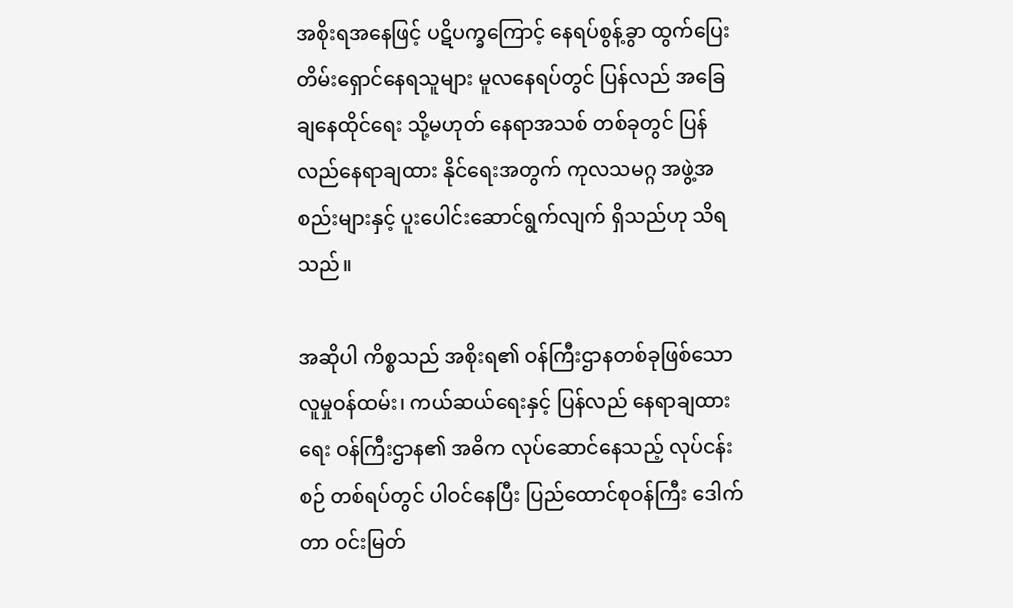အစိုးရအနေဖြင့် ပဋိပက္ခကြောင့် နေရပ်စွန့်ခွာ ထွက်ပြေး တိမ်းရှောင်နေရသူများ မူလနေရပ်တွင် ပြန်လည် အခြေချနေထိုင်ရေး သို့မဟုတ် နေရာအသစ် တစ်ခုတွင် ပြန်လည်နေရာချထား နိုင်ရေးအတွက် ကုလသမဂ္ဂ အဖွဲ့အစည်းများနှင့် ပူးပေါင်းဆောင်ရွက်လျက် ရှိသည်ဟု သိရသည်။

အဆိုပါ ကိစ္စသည် အစိုးရ၏ ဝန်ကြီးဌာနတစ်ခုဖြစ်သော လူမှုဝန်ထမ်း၊ ကယ်ဆယ်ရေးနှင့် ပြန်လည် နေရာချထားရေး ဝန်ကြီးဌာန၏ အဓိက လုပ်ဆောင်နေသည့် လုပ်ငန်းစဉ် တစ်ရပ်တွင် ပါဝင်နေပြီး ပြည်ထောင်စုဝန်ကြီး ဒေါက်တာ ဝင်းမြတ်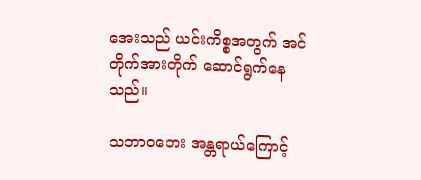အေးသည် ယင်းကိစ္စအတွက် အင်တိုက်အားတိုက် ဆောင်ရွက်နေသည်။

သဘာဝဘေး အန္တရာယ်ကြောင့်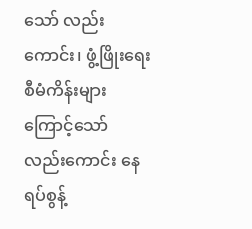သော် လည်းကောင်း၊ ဖွံ့ဖြိုးရေး စီမံကိန်းများကြောင့်သော် လည်းကောင်း နေရပ်စွန့်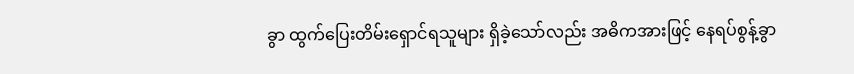ခွာ ထွက်ပြေးတိမ်းရှောင်ရသူများ ရှိခဲ့သော်လည်း အဓိကအားဖြင့် နေရပ်စွန့်ခွာ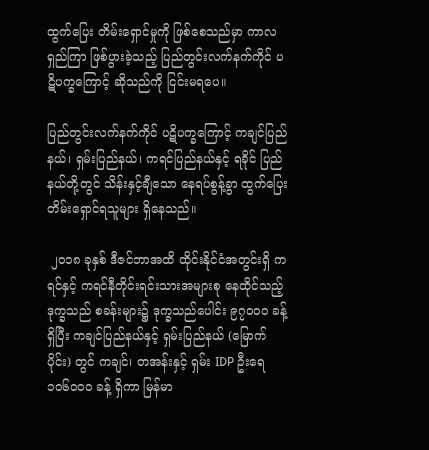ထွက်ပြေး တိမ်းရှောင်မှုကို ဖြစ်စေသည်မှာ ကာလရှည်ကြာ ဖြစ်ပွားခဲ့သည့် ပြည်တွင်းလက်နက်ကိုင် ပဋိပက္ခကြောင့် ဆိုသည်ကို ငြင်းမရပေ။

ပြည်တွင်းလက်နက်ကိုင် ပဋိပက္ခကြောင့် ကချင်ပြည်နယ်၊ ရှမ်းပြည်နယ်၊ ကရင်ပြည်နယ်နှင့် ရခိုင် ပြည်နယ်တို့တွင် သိန်းနှင့်ချီသော နေရပ်စွန့်ခွာ ထွက်ပြေးတိမ်းရှောင်ရသူများ ရှိနေသည်။

 ၂၀၁၈ ခုနှစ် ဒီဇင်ဘာအထိ ထိုင်းနိုင်ငံအတွင်းရှိ ကရင်နှင့် ကရင်နီတိုင်းရင်းသားအများစု နေထိုင်သည့် ဒုက္ခသည် စခန်းများ၌ ဒုက္ခသည်ပေါင်း ၉၇၀၀၀ ခန့်ရှိပြီး ကချင်ပြည်နယ်နှင့် ရှမ်းပြည်နယ် (မြောက်ပိုင်း) တွင် ကချင်၊ တအန်းနှင့် ရှမ်း IDP ဦးရေ ၁၀၆၀၀၀ ခန့် ရှိကာ မြန်မာ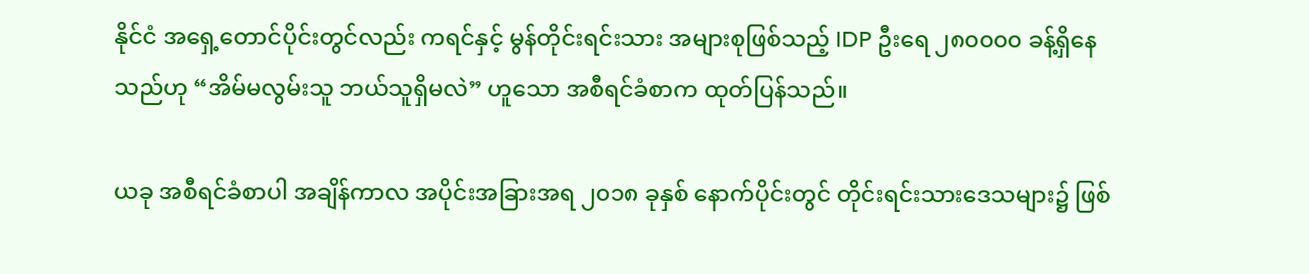နိုင်ငံ အရှေ့တောင်ပိုင်းတွင်လည်း ကရင်နှင့် မွန်တိုင်းရင်းသား အများစုဖြစ်သည့် IDP ဦးရေ ၂၈၀၀၀၀ ခန့်ရှိနေသည်ဟု “အိမ်မလွမ်းသူ ဘယ်သူရှိမလဲ” ဟူသော အစီရင်ခံစာက ထုတ်ပြန်သည်။

ယခု အစီရင်ခံစာပါ အချိန်ကာလ အပိုင်းအခြားအရ ၂၀၁၈ ခုနှစ် နောက်ပိုင်းတွင် တိုင်းရင်းသားဒေသများ၌ ဖြစ်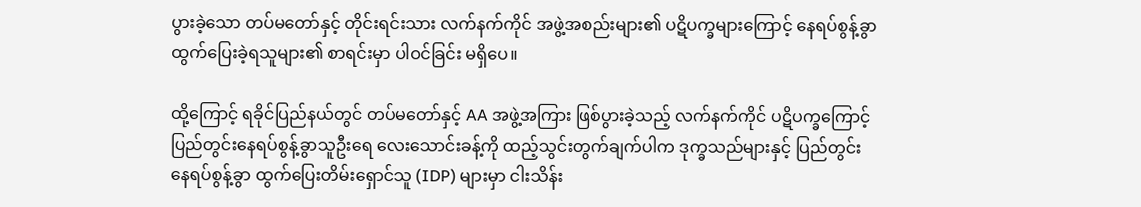ပွားခဲ့သော တပ်မတော်နှင့် တိုင်းရင်းသား လက်နက်ကိုင် အဖွဲ့အစည်းများ၏ ပဋိပက္ခများကြောင့် နေရပ်စွန့်ခွာ ထွက်ပြေးခဲ့ရသူများ၏ စာရင်းမှာ ပါဝင်ခြင်း မရှိပေ။

ထို့ကြောင့် ရခိုင်ပြည်နယ်တွင် တပ်မတော်နှင့် AA အဖွဲ့အကြား ဖြစ်ပွားခဲ့သည့် လက်နက်ကိုင် ပဋိပက္ခကြောင့် ပြည်တွင်းနေရပ်စွန့်ခွာသူဦးရေ လေးသောင်းခန့်ကို ထည့်သွင်းတွက်ချက်ပါက ဒုက္ခသည်များနှင့် ပြည်တွင်းနေရပ်စွန့်ခွာ ထွက်ပြေးတိမ်းရှောင်သူ (IDP) များမှာ ငါးသိန်း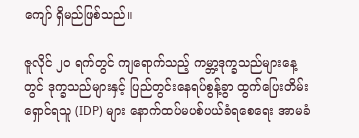ကျော် ရှိမည်ဖြစ်သည်။

ဇူလိုင် ၂၀ ရက်တွင် ကျရောက်သည့် ကမ္ဘာ့ဒုက္ခသည်များနေ့တွင် ဒုက္ခသည်များနှင့် ပြည်တွင်းနေရပ်စွန့်ခွာ ထွက်ပြေးတိမ်းရှောင်ရသူ (IDP) များ နောက်ထပ်မပစ်ပယ်ခံရစေရေး အာမခံ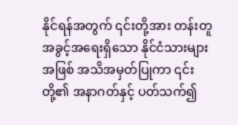နိုင်ရန်အတွက် ၎င်းတို့အား တန်းတူအခွင့်အရေးရှိသော နိုင်ငံသားများအဖြစ် အသိအမှတ်ပြုကာ ၎င်းတို့၏ အနာဂတ်နှင့် ပတ်သက်၍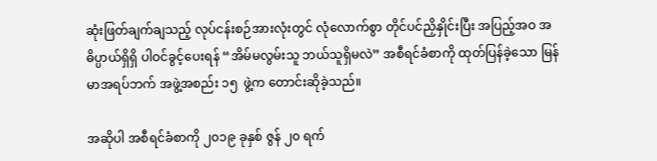ဆုံးဖြတ်ချက်ချသည့် လုပ်ငန်းစဉ်အားလုံးတွင် လုံလောက်စွာ တိုင်ပင်ညှိနှိုင်းပြီး အပြည့်အဝ အဓိပ္ပာယ်ရှိရှိ ပါဝင်ခွင့်ပေးရန် “အိမ်မလွမ်းသူ ဘယ်သူရှိမလဲ” အစီရင်ခံစာကို ထုတ်ပြန်ခဲ့သော မြန်မာအရပ်ဘက် အဖွဲ့အစည်း ၁၅  ဖွဲ့က တောင်းဆိုခဲ့သည်။

အဆိုပါ အစီရင်ခံစာကို ၂၀၁၉ ခုနှစ် ဇွန် ၂၀ ရက်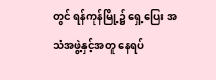တွင် ရန်ကုန်မြို့၌ ရှေ့ပြေး အသံအဖွဲ့နှင့်အတူ နေရပ်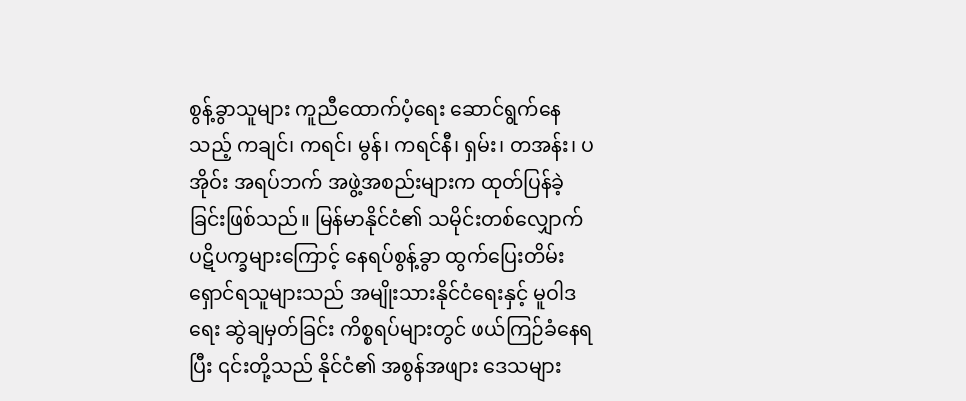စွန့်ခွာသူများ ကူညီထောက်ပံ့ရေး ဆောင်ရွက်နေသည့် ကချင်၊ ကရင်၊ မွန်၊ ကရင်နီ၊ ရှမ်း၊ တအန်း၊ ပအိုဝ်း အရပ်ဘက် အဖွဲ့အစည်းများက ထုတ်ပြန်ခဲ့ခြင်းဖြစ်သည်။ မြန်မာနိုင်ငံ၏ သမိုင်းတစ်လျှောက် ပဋိပက္ခများကြောင့် နေရပ်စွန့်ခွာ ထွက်ပြေးတိမ်းရှောင်ရသူများသည် အမျိုးသားနိုင်ငံရေးနှင့် မူဝါဒရေး ဆွဲချမှတ်ခြင်း ကိစ္စရပ်များတွင် ဖယ်ကြဉ်ခံနေရပြီး ၎င်းတို့သည် နိုင်ငံ၏ အစွန်အဖျား ဒေသများ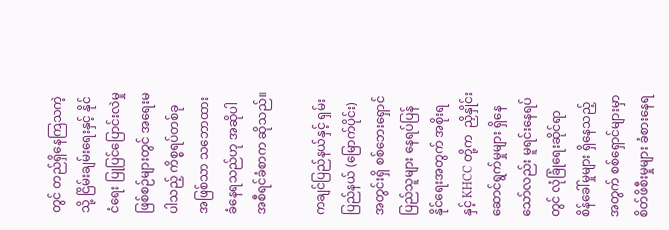တွင် တည်ရှိနေကြသကဲ့သို့ ငြိမ်းချမ်းရေးနှင့် နိုင်ငံရေး ပြုပြင်ပြောင်းလဲမှု ဖြစ်စဉ်များတွင် အရေးမပါသည့် ကိစ္စရပ်တစ်ခု အဖြစ်သာ သဘောထား ခံနေရသည်ဟု အဆိုပါ အစီရင်ခံစာက ဆိုသည်။

ကချင်ပြည်နယ်နှင့် ရှမ်းပြည်နယ် (မြောက်ပိုင်း) အတွင်းရှိ စစ်ဘေးရှောင် ပြည်သူများ နေရပ်ပြန်နိုင်ရေးအတွက် အစိုးရနှင့် KHCC တို့က  ညှိနှိုင်းဆောင်ရွက်မှုများ ရှိနေသော်လည်း မူရင်းနေရပ်တွင် လုံခြုံရေးဆိုင်ရာ စိန်ခေါ်မှုများ ရှိနေသည့်အတွက် စစ်ရှောင်များမှာ စိတ်ဖိစီးမှုများ ခံစားနေရ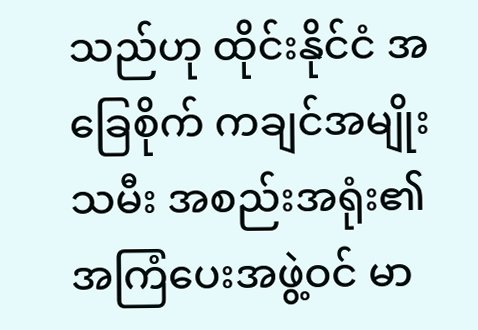သည်ဟု ထိုင်းနိုင်ငံ အခြေစိုက် ကချင်အမျိုးသမီး အစည်းအရုံး၏ အကြံပေးအဖွဲ့ဝင် မာ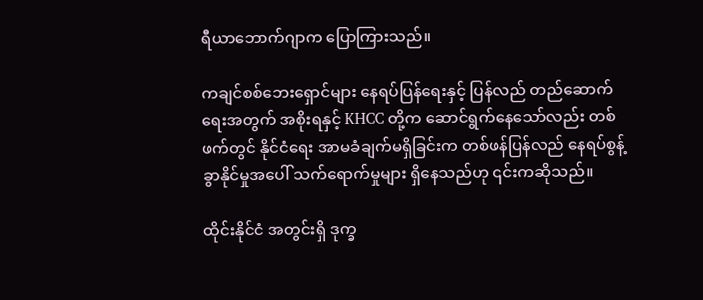ရီယာဘောက်ဂျာက ပြောကြားသည်။

ကချင်စစ်ဘေးရှောင်များ နေရပ်ပြန်ရေးနှင့် ပြန်လည် တည်ဆောက်ရေးအတွက် အစိုးရနှင့် KHCC တို့က ဆောင်ရွက်နေသော်လည်း တစ်ဖက်တွင် နိုင်ငံရေး အာမခံချက်မရှိခြင်းက တစ်ဖန်ပြန်လည် နေရပ်စွန့်ခွာနိုင်မှုအပေါ် သက်ရောက်မှုများ ရှိနေသည်ဟု ၎င်းကဆိုသည်။

ထိုင်းနိုင်ငံ အတွင်းရှိ ဒုက္ခ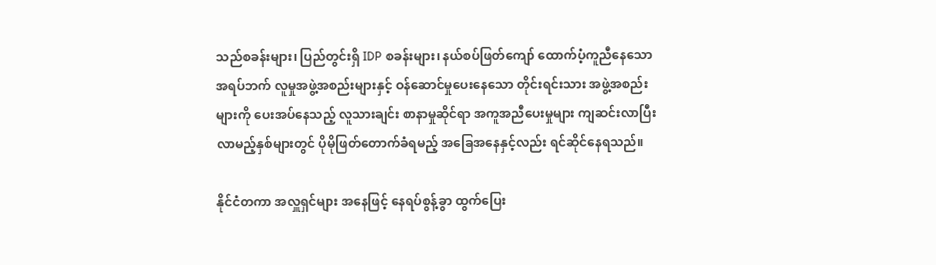သည်စခန်းများ၊ ပြည်တွင်းရှိ IDP စခန်းများ၊ နယ်စပ်ဖြတ်ကျော် ထောက်ပံ့ကူညီနေသော အရပ်ဘက် လူမှုအဖွဲ့အစည်းများနှင့် ဝန်ဆောင်မှုပေးနေသော တိုင်းရင်းသား အဖွဲ့အစည်းများကို ပေးအပ်နေသည့် လူသားချင်း စာနာမှုဆိုင်ရာ အကူအညီပေးမှုများ ကျဆင်းလာပြီး လာမည့်နှစ်များတွင် ပိုမိုဖြတ်တောက်ခံရမည့် အခြေအနေနှင့်လည်း ရင်ဆိုင်နေရသည်။

နိုင်ငံတကာ အလှူရှင်များ အနေဖြင့် နေရပ်စွန့်ခွာ ထွက်ပြေး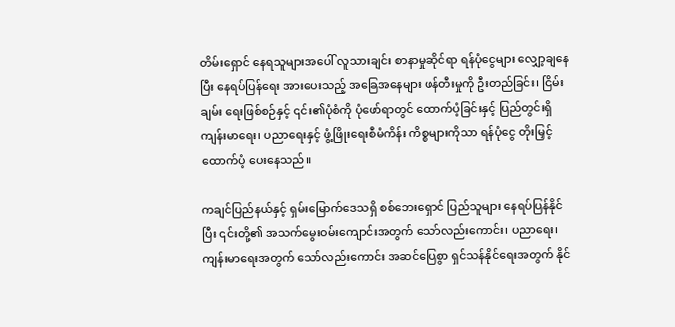တိမ်းရှောင် နေရသူများအပေါ် လူသားချင်း စာနာမှုဆိုင်ရာ ရန်ပုံငွေများ လျှော့ချနေပြီး နေရပ်ပြန်ရေး အားပေးသည့် အခြေအနေများ ဖန်တီးမှုကို ဦးတည်ခြင်း၊ ငြိမ်းချမ်း ရေးဖြစ်စဉ်နှင့် ၎င်း၏ပုံစံကို ပုံဖော်ရာတွင် ထောက်ပံ့ခြင်းနှင့် ပြည်တွင်းရှိ ကျန်းမာရေး၊ ပညာရေးနှင့် ဖွံ့ဖြိုးရေးစီမံကိန်း ကိစ္စများကိုသာ ရန်ပုံငွေ တိုးမြှင့်ထောက်ပံ့ ပေးနေသည်။

ကချင်ပြည်နယ်နှင့် ရှမ်းမြောက်ဒေသရှိ စစ်ဘေးရှောင် ပြည်သူများ နေရပ်ပြန်နိုင်ပြီး ၎င်းတို့၏ အသက်မွေးဝမ်းကျောင်းအတွက် သော်လည်းကောင်း၊ ပညာရေး၊ ကျန်းမာရေးအတွက် သော်လည်းကောင်း အဆင်ပြေစွာ ရှင်သန်နိုင်ရေးအတွက် နိုင်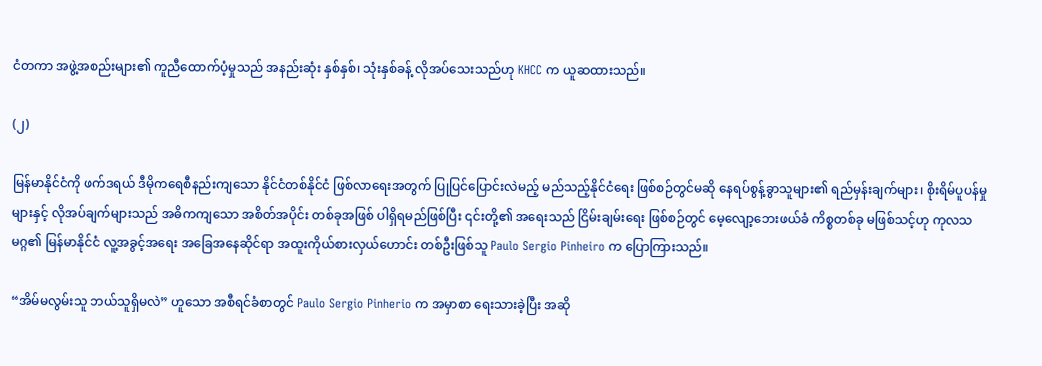ငံတကာ အဖွဲ့အစည်းများ၏ ကူညီထောက်ပံ့မှုသည် အနည်းဆုံး နှစ်နှစ်၊ သုံးနှစ်ခန့် လိုအပ်သေးသည်ဟု KHCC က ယူဆထားသည်။

(၂)

မြန်မာနိုင်ငံကို ဖက်ဒရယ် ဒီမိုကရေစီနည်းကျသော နိုင်ငံတစ်နိုင်ငံ ဖြစ်လာရေးအတွက် ပြုပြင်ပြောင်းလဲမည့် မည်သည့်နိုင်ငံရေး ဖြစ်စဉ်တွင်မဆို နေရပ်စွန့်ခွာသူများ၏ ရည်မှန်းချက်များ၊ စိုးရိမ်ပူပန်မှုများနှင့် လိုအပ်ချက်များသည် အဓိကကျသော အစိတ်အပိုင်း တစ်ခုအဖြစ် ပါရှိရမည်ဖြစ်ပြီး ၎င်းတို့၏ အရေးသည် ငြိမ်းချမ်းရေး ဖြစ်စဉ်တွင် မေ့လျော့ဘေးဖယ်ခံ ကိစ္စတစ်ခု မဖြစ်သင့်ဟု ကုလသမဂ္ဂ၏ မြန်မာနိုင်ငံ လူ့အခွင့်အရေး အခြေအနေဆိုင်ရာ အထူးကိုယ်စားလှယ်ဟောင်း တစ်ဦးဖြစ်သူ Paulo Sergio Pinheiro က ပြောကြားသည်။

“အိမ်မလွမ်းသူ ဘယ်သူရှိမလဲ” ဟူသော အစီရင်ခံစာတွင် Paulo Sergio Pinherio က အမှာစာ ရေးသားခဲ့ပြီး အဆို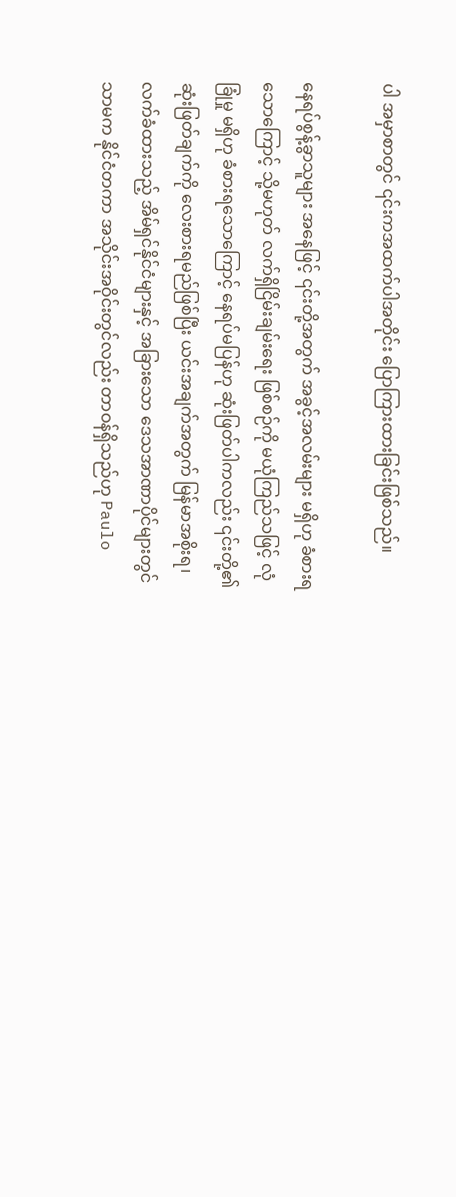ပါ အမှာစာတွင် ၎င်းကအထက်ပါအတိုင်း ပြောကြားထားခြင်းဖြစ်သည်။

နေရပ်စွန့်ခွာသူများ အနေဖြင့် ၎င်းတို့အတွက် အခွင့်အလမ်းများ မရှိဟု ခံစားရသောကြောင့် သို့မဟုတ် လက်ရှိငြိမ်းချမ်းရေး ဖြစ်စဉ်ကို မယုံကြည်သဖြင့် လုံခြုံမှု မရှိဟု ခံစားရသောကြောင့် နေရပ်မပြန်ဟု ဆုံးဖြတ်ပါကလည်း ၎င်းတို့၏ ဆုံးဖြတ်ချက်ကို လေးစားရမည်ဖြစ်ပြီး ယင်းအချက်အတွက် မြန်မာအစိုးရ၊ လက်ခံထားသည့် အိမ်ရှင်နိုင်ငံများနှင့် အခြားသော ဒေသအာဏာပိုင်များတွင်သာမက နိုင်ငံတကာ အသိုင်းအဝိုင်းတွင်လည်း တာဝန်ရှိသည်ဟု Paulo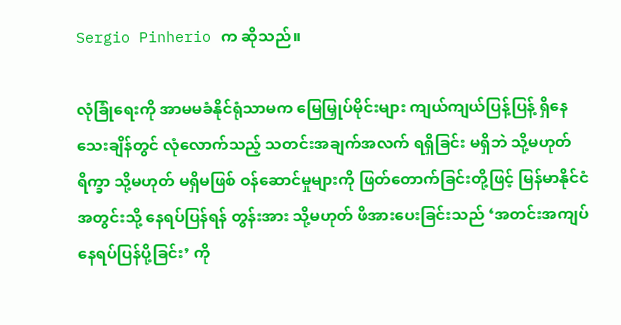Sergio Pinherio က ဆိုသည်။

လုံခြုံရေးကို အာမမခံနိုင်ရုံသာမက မြေမြှုပ်မိုင်းများ ကျယ်ကျယ်ပြန့်ပြန့် ရှိနေသေးချိန်တွင် လုံလောက်သည့် သတင်းအချက်အလက် ရရှိခြင်း မရှိဘဲ သို့မဟုတ် ရိက္ခာ သို့မဟုတ် မရှိမဖြစ် ဝန်ဆောင်မှုများကို ဖြတ်တောက်ခြင်းတို့ဖြင့် မြန်မာနိုင်ငံ အတွင်းသို့ နေရပ်ပြန်ရန် တွန်းအား သို့မဟုတ် ဖိအားပေးခြင်းသည် ‘အတင်းအကျပ် နေရပ်ပြန်ပို့ခြင်း’ ကို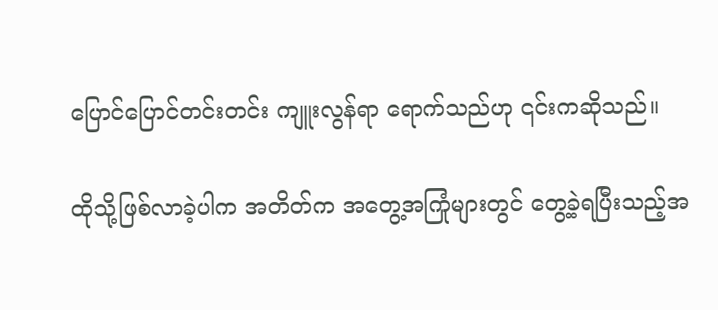ပြောင်ပြောင်တင်းတင်း ကျူးလွန်ရာ ရောက်သည်ဟု ၎င်းကဆိုသည်။

ထိုသို့ဖြစ်လာခဲ့ပါက အတိတ်က အတွေ့အကြုံများတွင် တွေ့ခဲ့ရပြီးသည့်အ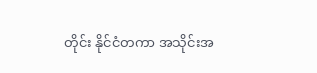တိုင်း နိုင်ငံတကာ အသိုင်းအ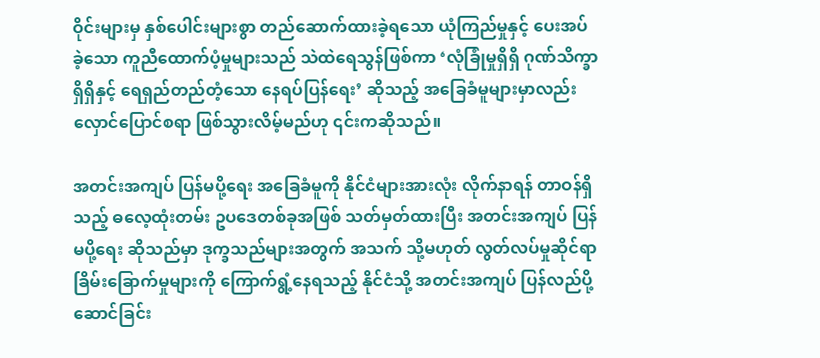ဝိုင်းများမှ နှစ်ပေါင်းများစွာ တည်ဆောက်ထားခဲ့ရသော ယုံကြည်မှုနှင့် ပေးအပ်ခဲ့သော ကူညီထောက်ပံ့မှုများသည် သဲထဲရေသွန်ဖြစ်ကာ ‘လုံခြုံမှုရှိရှိ ဂုဏ်သိက္ခာရှိရှိနှင့် ရေရှည်တည်တံ့သော နေရပ်ပြန်ရေး’ ဆိုသည့် အခြေခံမူများမှာလည်း လှောင်ပြောင်စရာ ဖြစ်သွားလိမ့်မည်ဟု ၎င်းကဆိုသည်။

အတင်းအကျပ် ပြန်မပို့ရေး အခြေခံမူကို နိုင်ငံများအားလုံး လိုက်နာရန် တာဝန်ရှိသည့် ဓလေ့ထုံးတမ်း ဥပဒေတစ်ခုအဖြစ် သတ်မှတ်ထားပြီး အတင်းအကျပ် ပြန်မပို့ရေး ဆိုသည်မှာ ဒုက္ခသည်များအတွက် အသက် သို့မဟုတ် လွတ်လပ်မှုဆိုင်ရာ ခြိမ်းခြောက်မှုများကို ကြောက်ရွံ့နေရသည့် နိုင်ငံသို့ အတင်းအကျပ် ပြန်လည်ပို့ဆောင်ခြင်း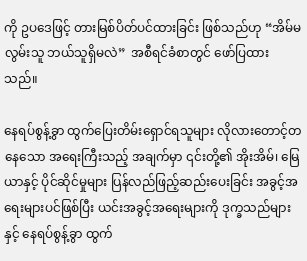ကို ဥပဒေဖြင့် တားမြစ်ပိတ်ပင်ထားခြင်း ဖြစ်သည်ဟု “အိမ်မလွမ်းသူ ဘယ်သူရှိမလဲ”  အစီရင်ခံစာတွင် ဖော်ပြထားသည်။

နေရပ်စွန့်ခွာ ထွက်ပြေးတိမ်းရှောင်ရသူများ လိုလားတောင့်တနေသော အရေးကြီးသည့် အချက်မှာ ၎င်းတို့၏ အိုးအိမ်၊ မြေယာနှင့် ပိုင်ဆိုင်မှုများ ပြန်လည်ဖြည့်ဆည်းပေးခြင်း အခွင့်အရေးများပင်ဖြစ်ပြီး ယင်းအခွင့်အရေးများကို ဒုက္ခသည်များနှင့် နေရပ်စွန့်ခွာ ထွက်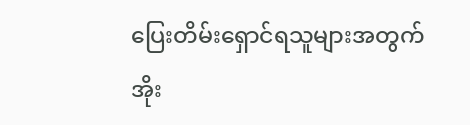ပြေးတိမ်းရှောင်ရသူများအတွက် အိုး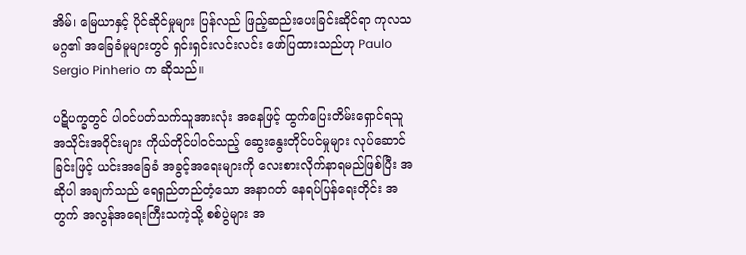အိမ်၊ မြေယာနှင့် ပိုင်ဆိုင်မှုများ ပြန်လည် ဖြည့်ဆည်းပေးခြင်းဆိုင်ရာ ကုလသမဂ္ဂ၏ အခြေခံမူများတွင် ရှင်းရှင်းလင်းလင်း ဖော်ပြထားသည်ဟု Paulo Sergio Pinherio က ဆိုသည်။

ပဋိပက္ခတွင် ပါဝင်ပတ်သက်သူအားလုံး အနေဖြင့် ထွက်ပြေးတိမ်းရှောင်ရသူ အသိုင်းအဝိုင်းများ ကိုယ်တိုင်ပါဝင်သည့် ဆွေးနွေးတိုင်ပင်မှုများ လုပ်ဆောင်ခြင်းဖြင့် ယင်းအခြေခံ အခွင့်အရေးများကို လေးစားလိုက်နာရမည်ဖြစ်ပြီး အဆိုပါ အချက်သည် ရေရှည်တည်တံ့သော အနာဂတ် နေရပ်ပြန်ရေးတိုင်း အတွက် အလွန်အရေးကြီးသကဲ့သို့ စစ်ပွဲများ အ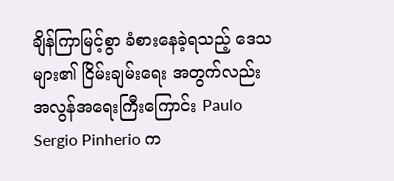ချိန်ကြာမြင့်စွာ ခံစားနေခဲ့ရသည့် ဒေသများ၏ ငြိမ်းချမ်းရေး အတွက်လည်း အလွန်အရေးကြီးကြောင်း Paulo Sergio Pinherio က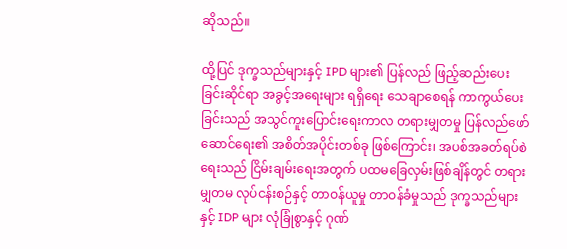ဆိုသည်။

ထို့ပြင် ဒုက္ခသည်များနှင့် IPD များ၏ ပြန်လည် ဖြည့်ဆည်းပေးခြင်းဆိုင်ရာ အခွင့်အရေးများ ရရှိရေး သေချာစေရန် ကာကွယ်ပေးခြင်းသည် အသွင်ကူးပြောင်းရေးကာလ တရားမျှတမှု ပြန်လည်ဖော်ဆောင်ရေး၏ အစိတ်အပိုင်းတစ်ခု ဖြစ်ကြောင်း၊ အပစ်အခတ်ရပ်စဲရေးသည် ငြိမ်းချမ်းရေးအတွက် ပထမခြေလှမ်းဖြစ်ချိန်တွင် တရားမျှတမ လုပ်ငန်းစဉ်နှင့် တာဝန်ယူမှု တာဝန်ခံမှုသည် ဒုက္ခသည်များနှင့် IDP များ လုံခြုံစွာနှင့် ဂုဏ်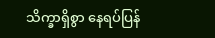သိက္ခာရှိစွာ နေရပ်ပြန်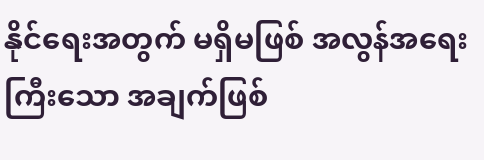နိုင်ရေးအတွက် မရှိမဖြစ် အလွန်အရေးကြီးသော အချက်ဖြစ်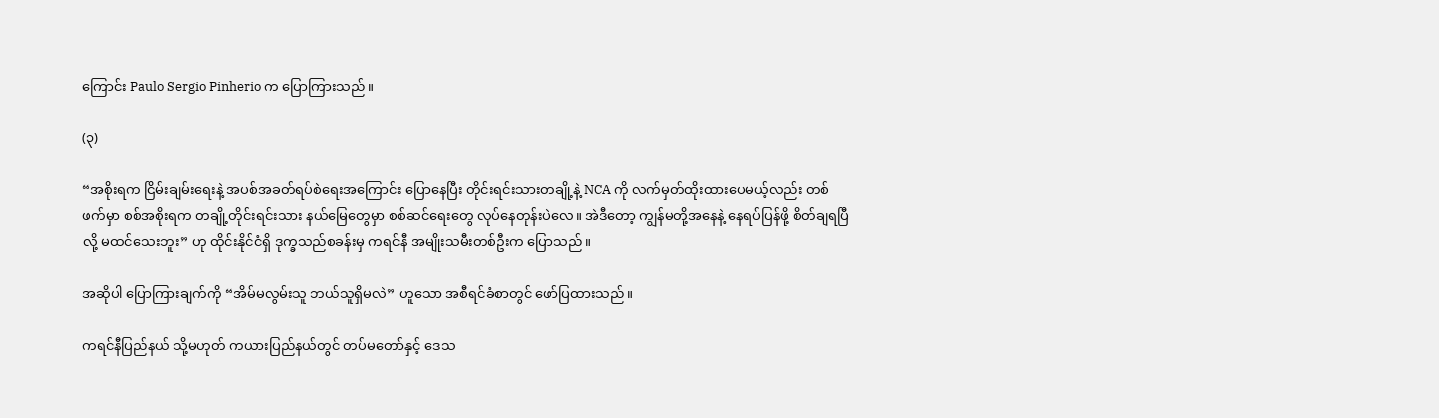ကြောင်း Paulo Sergio Pinherio က ပြောကြားသည်။

(၃)

“အစိုးရက ငြိမ်းချမ်းရေးနဲ့ အပစ်အခတ်ရပ်စဲရေးအကြောင်း ပြောနေပြီး တိုင်းရင်းသားတချို့နဲ့ NCA ကို လက်မှတ်ထိုးထားပေမယ့်လည်း တစ်ဖက်မှာ စစ်အစိုးရက တချို့တိုင်းရင်းသား နယ်မြေတွေမှာ စစ်ဆင်ရေးတွေ လုပ်နေတုန်းပဲလေ။ အဲဒီတော့ ကျွန်မတို့အနေနဲ့ နေရပ်ပြန်ဖို့ စိတ်ချရပြီလို့ မထင်သေးဘူး” ဟု ထိုင်းနိုင်ငံရှိ ဒုက္ခသည်စခန်းမှ ကရင်နီ အမျိုးသမီးတစ်ဦးက ပြောသည်။

အဆိုပါ ပြောကြားချက်ကို “အိမ်မလွမ်းသူ ဘယ်သူရှိမလဲ” ဟူသော အစီရင်ခံစာတွင် ဖော်ပြထားသည်။

ကရင်နီပြည်နယ် သို့မဟုတ် ကယားပြည်နယ်တွင် တပ်မတော်နှင့် ဒေသ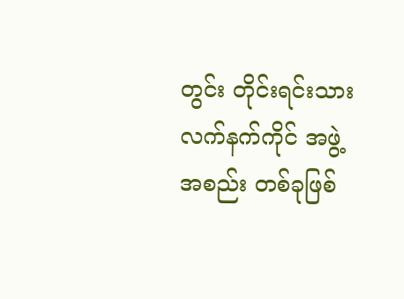တွင်း တိုင်းရင်းသား လက်နက်ကိုင် အဖွဲ့အစည်း တစ်ခုဖြစ်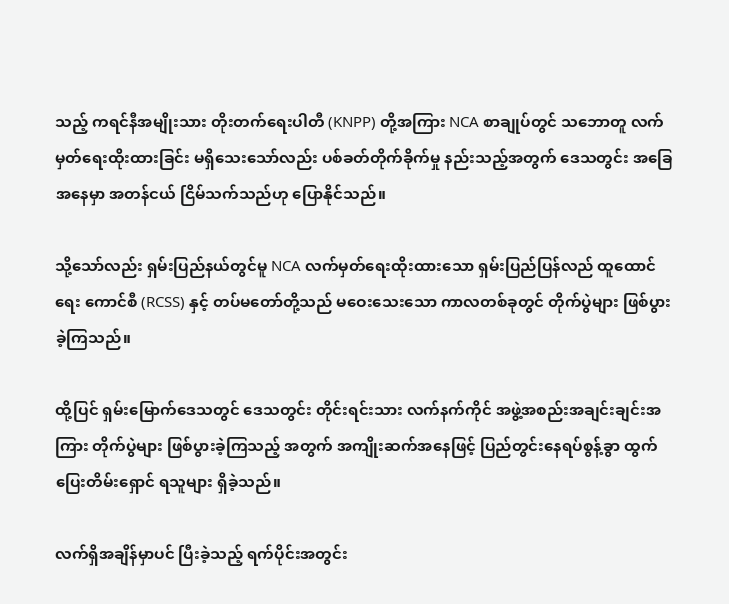သည့် ကရင်နီအမျိုးသား တိုးတက်ရေးပါတီ (KNPP) တို့အကြား NCA စာချုပ်တွင် သဘောတူ လက်မှတ်ရေးထိုးထားခြင်း မရှိသေးသော်လည်း ပစ်ခတ်တိုက်ခိုက်မှု နည်းသည့်အတွက် ဒေသတွင်း အခြေအနေမှာ အတန်ငယ် ငြိမ်သက်သည်ဟု ပြောနိုင်သည်။

သို့သော်လည်း ရှမ်းပြည်နယ်တွင်မူ NCA လက်မှတ်ရေးထိုးထားသော ရှမ်းပြည်ပြန်လည် ထူထောင်ရေး ကောင်စီ (RCSS) နှင့် တပ်မတော်တို့သည် မဝေးသေးသော ကာလတစ်ခုတွင် တိုက်ပွဲများ ဖြစ်ပွားခဲ့ကြသည်။

ထို့ပြင် ရှမ်းမြောက်ဒေသတွင် ဒေသတွင်း တိုင်းရင်းသား လက်နက်ကိုင် အဖွဲ့အစည်းအချင်းချင်းအကြား တိုက်ပွဲများ ဖြစ်ပွားခဲ့ကြသည့် အတွက် အကျိုးဆက်အနေဖြင့် ပြည်တွင်းနေရပ်စွန့်ခွာ ထွက်ပြေးတိမ်းရှောင် ရသူများ ရှိခဲ့သည်။

လက်ရှိအချိန်မှာပင် ပြီးခဲ့သည့် ရက်ပိုင်းအတွင်း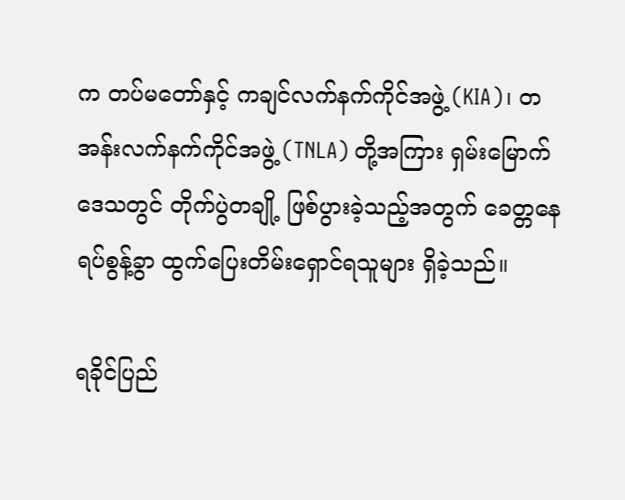က တပ်မတော်နှင့် ကချင်လက်နက်ကိုင်အဖွဲ့ (KIA)၊ တအန်းလက်နက်ကိုင်အဖွဲ့ (TNLA) တို့အကြား ရှမ်းမြောက်ဒေသတွင် တိုက်ပွဲတချို့ ဖြစ်ပွားခဲ့သည့်အတွက် ခေတ္တနေရပ်စွန့်ခွာ ထွက်ပြေးတိမ်းရှောင်ရသူများ ရှိခဲ့သည်။

ရခိုင်ပြည်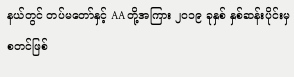နယ်တွင် တပ်မတော်နှင့် AA တို့အကြား ၂၀၁၉ ခုနှစ် နှစ်ဆန်းပိုင်းမှ စတင်ဖြစ်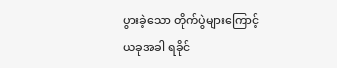ပွားခဲ့သော တိုက်ပွဲများကြောင့် ယခုအခါ ရခိုင်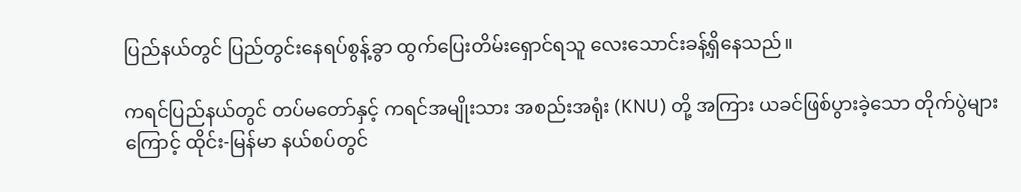ပြည်နယ်တွင် ပြည်တွင်းနေရပ်စွန့်ခွာ ထွက်ပြေးတိမ်းရှောင်ရသူ လေးသောင်းခန့်ရှိနေသည်။

ကရင်ပြည်နယ်တွင် တပ်မတော်နှင့် ကရင်အမျိုးသား အစည်းအရုံး (KNU) တို့ အကြား ယခင်ဖြစ်ပွားခဲ့သော တိုက်ပွဲများကြောင့် ထိုင်း-မြန်မာ နယ်စပ်တွင်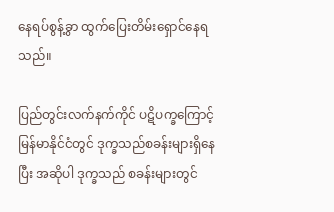နေရပ်စွန့်ခွာ ထွက်ပြေးတိမ်းရှောင်နေရသည်။

ပြည်တွင်းလက်နက်ကိုင် ပဋိပက္ခကြောင့် မြန်မာနိုင်ငံတွင် ဒုက္ခသည်စခန်းများရှိနေပြီး အဆိုပါ ဒုက္ခသည် စခန်းများတွင်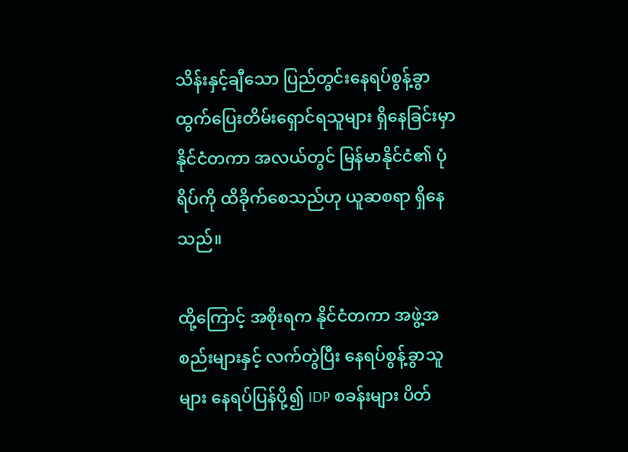သိန်းနှင့်ချီသော ပြည်တွင်းနေရပ်စွန့်ခွာ ထွက်ပြေးတိမ်းရှောင်ရသူများ ရှိနေခြင်းမှာ နိုင်ငံတကာ အလယ်တွင် မြန်မာနိုင်ငံ၏ ပုံရိပ်ကို ထိခိုက်စေသည်ဟု ယူဆစရာ ရှိနေသည်။

ထို့ကြောင့် အစိုးရက နိုင်ငံတကာ အဖွဲ့အစည်းများနှင့် လက်တွဲပြီး နေရပ်စွန့်ခွာသူများ နေရပ်ပြန်ပို့၍ IDP စခန်းများ ပိတ်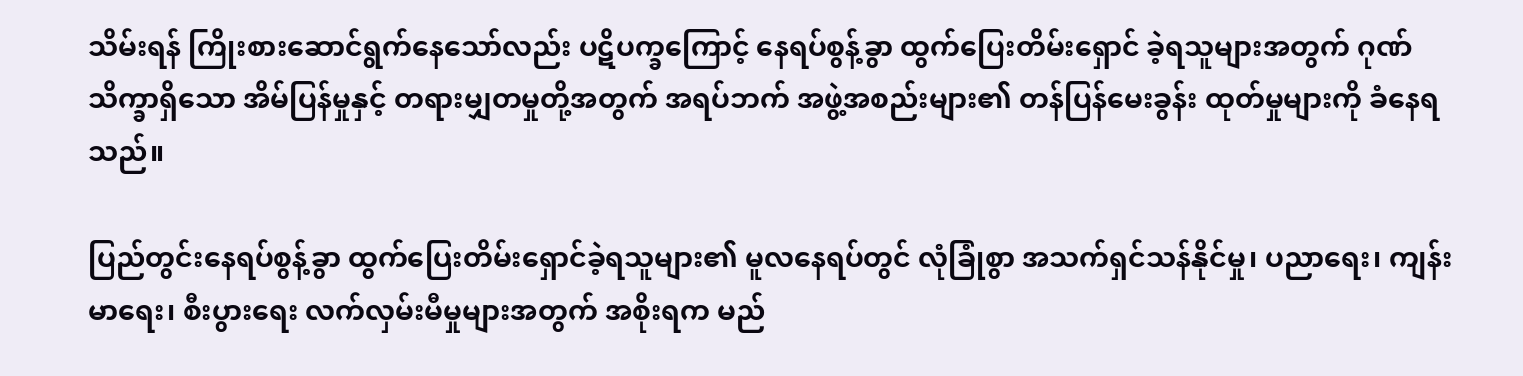သိမ်းရန် ကြိုးစားဆောင်ရွက်နေသော်လည်း ပဋိပက္ခကြောင့် နေရပ်စွန့်ခွာ ထွက်ပြေးတိမ်းရှောင် ခဲ့ရသူများအတွက် ဂုဏ်သိက္ခာရှိသော အိမ်ပြန်မှုနှင့် တရားမျှတမှုတို့အတွက် အရပ်ဘက် အဖွဲ့အစည်းများ၏ တန်ပြန်မေးခွန်း ထုတ်မှုများကို ခံနေရသည်။

ပြည်တွင်းနေရပ်စွန့်ခွာ ထွက်ပြေးတိမ်းရှောင်ခဲ့ရသူများ၏ မူလနေရပ်တွင် လုံခြုံစွာ အသက်ရှင်သန်နိုင်မှု၊ ပညာရေး၊ ကျန်းမာရေး၊ စီးပွားရေး လက်လှမ်းမီမှုများအတွက် အစိုးရက မည်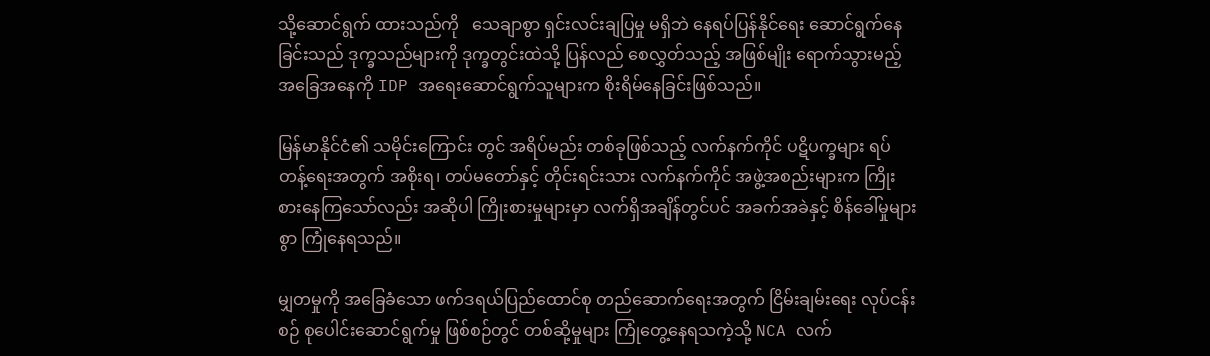သို့ဆောင်ရွက် ထားသည်ကို   သေချာစွာ ရှင်းလင်းချပြမှု မရှိဘဲ နေရပ်ပြန်နိုင်ရေး ဆောင်ရွက်နေခြင်းသည် ဒုက္ခသည်များကို ဒုက္ခတွင်းထဲသို့ ပြန်လည် စေလွှတ်သည့် အဖြစ်မျိုး ရောက်သွားမည့် အခြေအနေကို IDP အရေးဆောင်ရွက်သူများက စိုးရိမ်နေခြင်းဖြစ်သည်။

မြန်မာနိုင်ငံ၏ သမိုင်းကြောင်း တွင် အရိပ်မည်း တစ်ခုဖြစ်သည့် လက်နက်ကိုင် ပဋိပက္ခများ ရပ်တန့်ရေးအတွက် အစိုးရ၊ တပ်မတော်နှင့် တိုင်းရင်းသား လက်နက်ကိုင် အဖွဲ့အစည်းများက ကြိုးစားနေကြသော်လည်း အဆိုပါ ကြိုးစားမှုများမှာ လက်ရှိအချိန်တွင်ပင် အခက်အခဲနှင့် စိန်ခေါ်မှုများစွာ ကြုံနေရသည်။

မျှတမှုကို အခြေခံသော ဖက်ဒရယ်ပြည်ထောင်စု တည်ဆောက်ရေးအတွက် ငြိမ်းချမ်းရေး လုပ်ငန်းစဉ် စုပေါင်းဆောင်ရွက်မှု ဖြစ်စဉ်တွင် တစ်ဆို့မှုများ ကြုံတွေ့နေရသကဲ့သို့ NCA လက်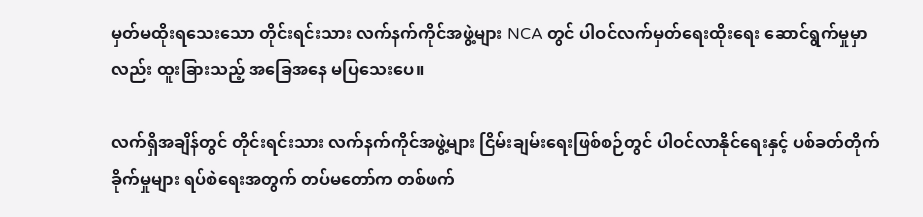မှတ်မထိုးရသေးသော တိုင်းရင်းသား လက်နက်ကိုင်အဖွဲ့များ NCA တွင် ပါဝင်လက်မှတ်ရေးထိုးရေး ဆောင်ရွက်မှုမှာလည်း ထူးခြားသည့် အခြေအနေ မပြသေးပေ။

လက်ရှိအချိန်တွင် တိုင်းရင်းသား လက်နက်ကိုင်အဖွဲ့များ ငြိမ်းချမ်းရေးဖြစ်စဉ်တွင် ပါဝင်လာနိုင်ရေးနှင့် ပစ်ခတ်တိုက်ခိုက်မှုများ ရပ်စဲရေးအတွက် တပ်မတော်က တစ်ဖက်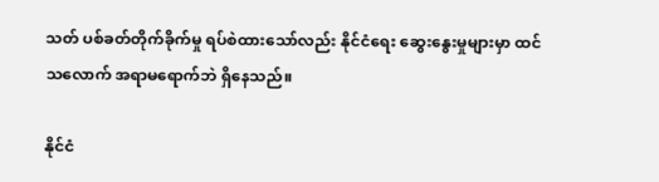သတ် ပစ်ခတ်တိုက်ခိုက်မှု ရပ်စဲထားသော်လည်း နိုင်ငံရေး ဆွေးနွေးမှုများမှာ ထင်သလောက် အရာမရောက်ဘဲ ရှိနေသည်။

နိုင်ငံ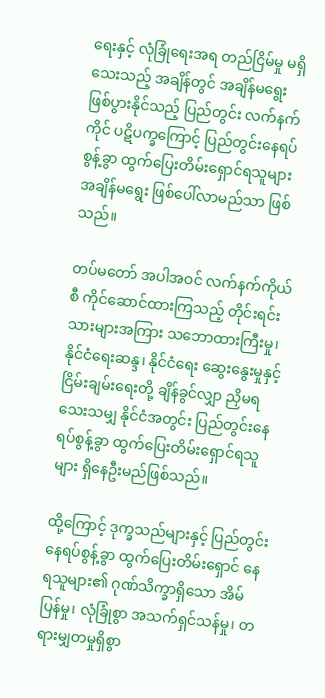ရေးနှင့် လုံခြုံရေးအရ တည်ငြိမ်မှု မရှိသေးသည့် အချိန်တွင် အချိန်မရွေး ဖြစ်ပွားနိုင်သည့် ပြည်တွင်း လက်နက်ကိုင် ပဋိပက္ခကြောင့် ပြည်တွင်းနေရပ်စွန့်ခွာ ထွက်ပြေးတိမ်းရှောင်ရသူများ အချိန်မရွေး ဖြစ်ပေါ်လာမည်သာ ဖြစ်သည်။

တပ်မတော် အပါအဝင် လက်နက်ကိုယ်စီ ကိုင်ဆောင်ထားကြသည့် တိုင်းရင်းသားများအကြား သဘောထားကြီးမှု၊ နိုင်ငံရေးဆန္ဒ၊ နိုင်ငံရေး ဆွေးနွေးမှုနှင့် ငြိမ်းချမ်းရေးတို့ ချိန်ခွင်လျှာ ညှိမရသေးသမျှ နိုင်ငံအတွင်း ပြည်တွင်းနေရပ်စွန့်ခွာ ထွက်ပြေးတိမ်းရှောင်ရသူများ ရှိနေဦးမည်ဖြစ်သည်။

ထို့ကြောင့် ဒုက္ခသည်များနှင့် ပြည်တွင်းနေရပ်စွန့်ခွာ ထွက်ပြေးတိမ်းရှောင် နေရသူများ၏ ဂုဏ်သိက္ခာရှိသော အိမ်ပြန်မှု၊ လုံခြုံစွာ အသက်ရှင်သန်မှု၊ တရားမျှတမှုရှိစွာ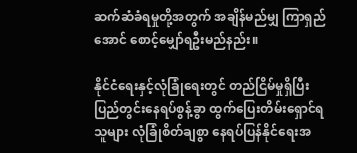ဆက်ဆံခံရမှုတို့အတွက် အချိန်မည်မျှ ကြာရှည်အောင် စောင့်မျှော်ရဦးမည်နည်း။

နိုင်ငံရေးနှင့်လုံခြုံရေးတွင် တည်ငြိမ်မှုရှိပြီး ပြည်တွင်းနေရပ်စွန့်ခွာ ထွက်ပြေးတိမ်းရှောင်ရသူများ လုံခြုံစိတ်ချစွာ နေရပ်ပြန်နိုင်ရေးအ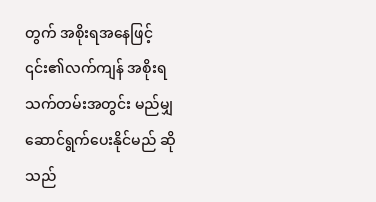တွက် အစိုးရအနေဖြင့် ၎င်း၏လက်ကျန် အစိုးရ သက်တမ်းအတွင်း မည်မျှ ဆောင်ရွက်ပေးနိုင်မည် ဆိုသည်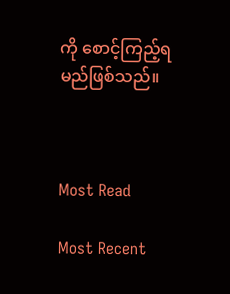ကို စောင့်ကြည့်ရမည်ဖြစ်သည်။



Most Read

Most Recent